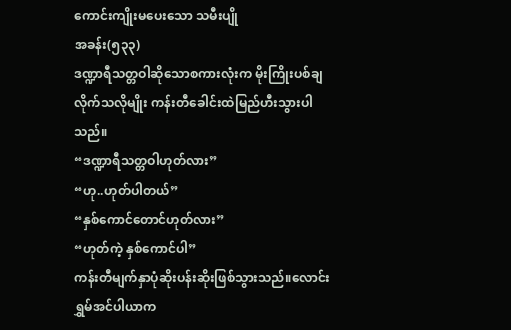ကောင်းကျိုးမပေးသော သမီးပျို
အခန်း(၅၃၃)
ဒဏ္ဍာရီသတ္တဝါဆိုသောစကားလုံးက မိုးကြိုးပစ်ချလိုက်သလိုမျိုး ကန်းတီခေါင်းထဲမြည်ဟီးသွားပါသည်။
“ဒဏ္ဍာရီသတ္တဝါဟုတ်လား”
“ဟု..ဟုတ်ပါတယ်”
“နှစ်ကောင်တောင်ဟုတ်လား”
“ဟုတ်ကဲ့ နှစ်ကောင်ပါ”
ကန်းတီမျက်နှာပုံဆိုးပန်းဆိုးဖြစ်သွားသည်။လောင်းရွှမ်အင်ပါယာက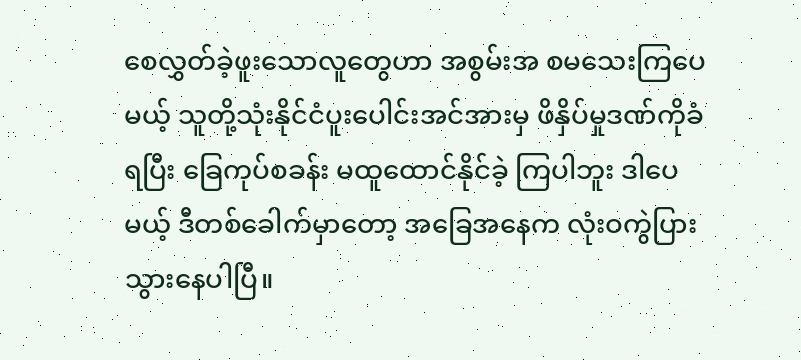စေလွှတ်ခဲ့ဖူးသောလူတွေဟာ အစွမ်းအ စမသေးကြပေမယ့် သူတို့သုံးနိုင်ငံပူးပေါင်းအင်အားမှ ဖိနှိပ်မှုဒဏ်ကိုခံရပြီး ခြေကုပ်စခန်း မထူထောင်နိုင်ခဲ့ ကြပါဘူး ဒါပေမယ့် ဒီတစ်ခေါက်မှာတော့ အခြေအနေက လုံးဝကွဲပြားသွားနေပါပြီ။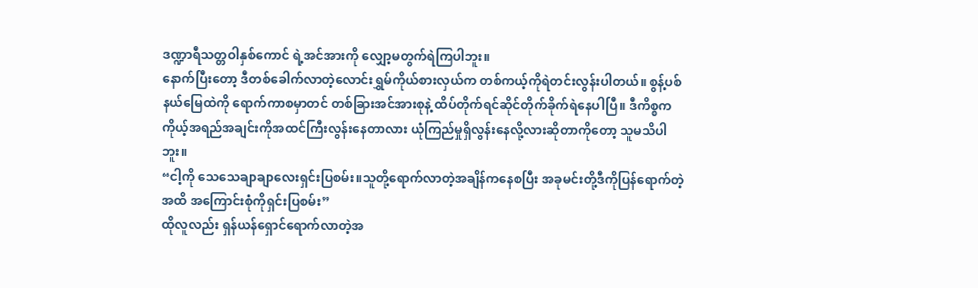ဒဏ္ဍာရီသတ္တဝါနှစ်ကောင် ရဲ့အင်အားကို လျှော့မတွက်ရဲကြပါဘူး။
နောက်ပြီးတော့ ဒီတစ်ခေါက်လာတဲ့လောင်းရွှမ်ကိုယ်စားလှယ်က တစ်ကယ့်ကိုရဲတင်းလွန်းပါတယ်။ စွန့်ပစ်နယ်မြေထဲကို ရောက်ကာစမှာတင် တစ်ခြားအင်အားစုနဲ့ ထိပ်တိုက်ရင်ဆိုင်တိုက်ခိုက်ရဲနေပါပြီ။ ဒီကိစ္စက ကိုယ့်အရည်အချင်းကိုအထင်ကြီးလွန်းနေတာလား ယုံကြည်မှုရှိလွန်းနေလို့လားဆိုတာကိုတော့ သူမသိပါဘူး။
“ငါ့ကို သေသေချာချာလေးရှင်းပြစမ်း။သူတို့ရောက်လာတဲ့အချိန်ကနေစပြီး အခုမင်းတို့ဒီကိုပြန်ရောက်တဲ့ အထိ အကြောင်းစုံကိုရှင်းပြစမ်း”
ထိုလူလည်း ရှန်ယန်ရှောင်ရောက်လာတဲ့အ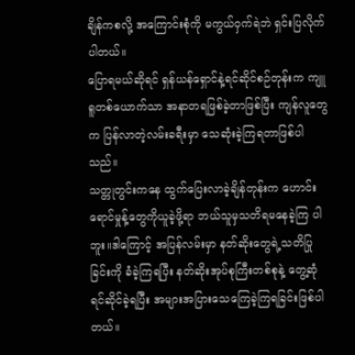ချိန်ကစလို့ အကြောင်းစုံကို မကွယ်ဝှက်ရဲဘဲ ရှင်းပြလိုက်ပါတယ်။
ပြောရမယ်ဆိုရင် ရှန်ယန်ရှောင်နဲ့ရင်ဆိုင်စဉ်တုန်းက ကျူရူတစ်ယောက်သာ အနာတရဖြစ်ခဲ့တာဖြစ်ပြီး ကျန်လူတွေက ပြန်လာတဲ့လမ်းခရီးမှာ သေဆုံးခဲ့ကြရတာဖြစ်ပါသည်။
သတ္တုတွင်းကနေ ထွက်ပြေးလာခဲ့ချိန်တုန်းက ဟောင်းရောင်မှုန့်တွေကိုယူခဲ့ဖို့ရာ ဘယ်သူမှသတိရမနေခဲ့ကြ ပါဘူး။ဒါကြောင့် အပြန်လမ်းမှာ နတ်ဆိုးတွေရဲ့သတိပြုခြင်းကို ခံခဲ့ကြရပြီး နတ်ဆိုးအုပ်စုကြီးတစ်စုနဲ့ တွေ့ဆုံရင်ဆိုင်ခဲ့ရပြီး အများအပြားသေကြေခဲ့ကြရခြင်းဖြစ်ပါတယ်။